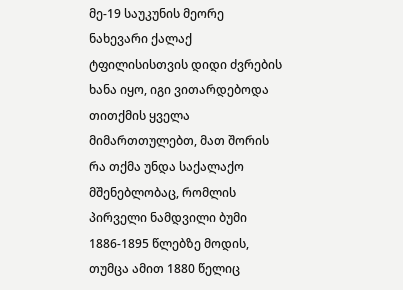მე-19 საუკუნის მეორე ნახევარი ქალაქ ტფილისისთვის დიდი ძვრების ხანა იყო, იგი ვითარდებოდა თითქმის ყველა მიმართთულებთ, მათ შორის რა თქმა უნდა საქალაქო მშენებლობაც, რომლის პირველი ნამდვილი ბუმი 1886-1895 წლებზე მოდის, თუმცა ამით 1880 წელიც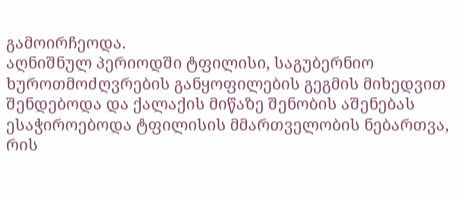გამოირჩეოდა.
აღნიშნულ პერიოდში ტფილისი, საგუბერნიო ხუროთმოძღვრების განყოფილების გეგმის მიხედვით შენდებოდა და ქალაქის მიწაზე შენობის აშენებას ესაჭიროებოდა ტფილისის მმართველობის ნებართვა, რის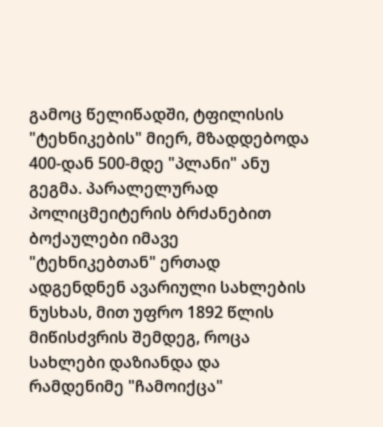გამოც წელიწადში, ტფილისის "ტეხნიკების" მიერ, მზადდებოდა 400-დან 500-მდე "პლანი" ანუ გეგმა. პარალელურად პოლიცმეიტერის ბრძანებით ბოქაულები იმავე "ტეხნიკებთან" ერთად ადგენდნენ ავარიული სახლების ნუსხას, მით უფრო 1892 წლის მიწისძვრის შემდეგ, როცა სახლები დაზიანდა და რამდენიმე "ჩამოიქცა"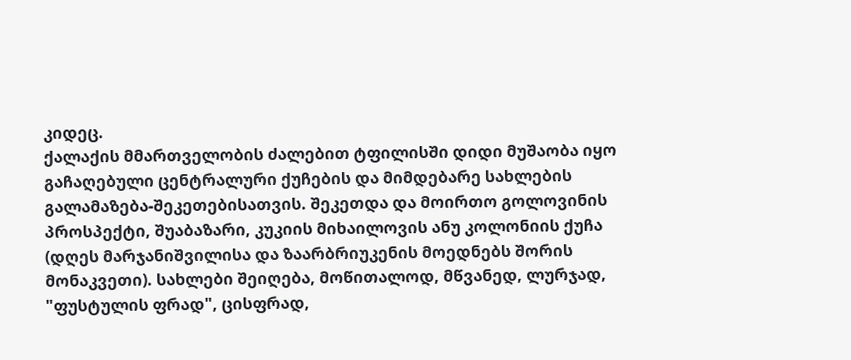კიდეც.
ქალაქის მმართველობის ძალებით ტფილისში დიდი მუშაობა იყო გაჩაღებული ცენტრალური ქუჩების და მიმდებარე სახლების გალამაზება-შეკეთებისათვის. შეკეთდა და მოირთო გოლოვინის პროსპექტი, შუაბაზარი, კუკიის მიხაილოვის ანუ კოლონიის ქუჩა (დღეს მარჯანიშვილისა და ზაარბრიუკენის მოედნებს შორის მონაკვეთი). სახლები შეიღება, მოწითალოდ, მწვანედ, ლურჯად, "ფუსტულის ფრად", ცისფრად,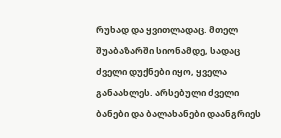რუხად და ყვითლადაც. მთელ შუაბაზარში სიონამდე, სადაც ძველი დუქნები იყო, ყველა განაახლეს. არსებული ძველი ბანები და ბალახანები დაანგრიეს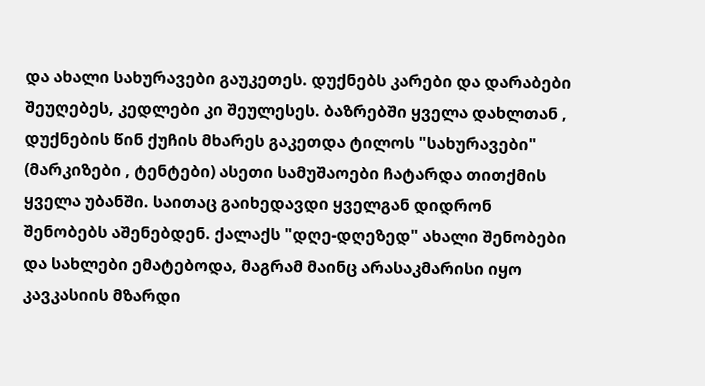და ახალი სახურავები გაუკეთეს. დუქნებს კარები და დარაბები შეუღებეს, კედლები კი შეულესეს. ბაზრებში ყველა დახლთან , დუქნების წინ ქუჩის მხარეს გაკეთდა ტილოს "სახურავები" (მარკიზები , ტენტები) ასეთი სამუშაოები ჩატარდა თითქმის ყველა უბანში. საითაც გაიხედავდი ყველგან დიდრონ შენობებს აშენებდენ. ქალაქს "დღე-დღეზედ" ახალი შენობები და სახლები ემატებოდა, მაგრამ მაინც არასაკმარისი იყო კავკასიის მზარდი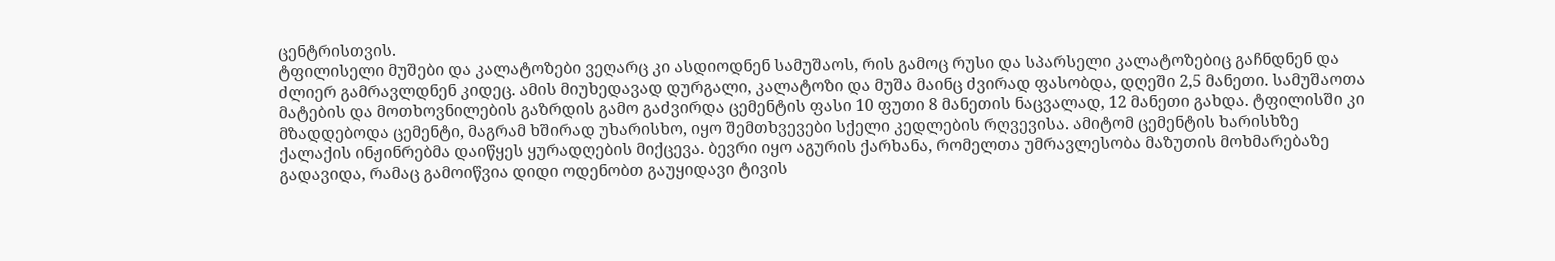ცენტრისთვის.
ტფილისელი მუშები და კალატოზები ვეღარც კი ასდიოდნენ სამუშაოს, რის გამოც რუსი და სპარსელი კალატოზებიც გაჩნდნენ და ძლიერ გამრავლდნენ კიდეც. ამის მიუხედავად დურგალი, კალატოზი და მუშა მაინც ძვირად ფასობდა, დღეში 2,5 მანეთი. სამუშაოთა მატების და მოთხოვნილების გაზრდის გამო გაძვირდა ცემენტის ფასი 10 ფუთი 8 მანეთის ნაცვალად, 12 მანეთი გახდა. ტფილისში კი მზადდებოდა ცემენტი, მაგრამ ხშირად უხარისხო, იყო შემთხვევები სქელი კედლების რღვევისა. ამიტომ ცემენტის ხარისხზე ქალაქის ინჟინრებმა დაიწყეს ყურადღების მიქცევა. ბევრი იყო აგურის ქარხანა, რომელთა უმრავლესობა მაზუთის მოხმარებაზე გადავიდა, რამაც გამოიწვია დიდი ოდენობთ გაუყიდავი ტივის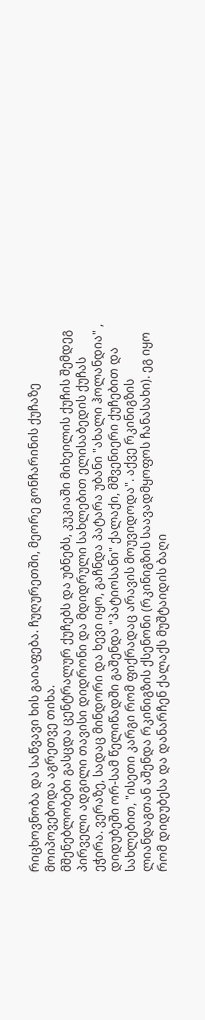რიცხოვნობა და საწვავი ხის გაიაფება. ჩუღურეთში, მეორე გონჩარინის ქუჩაზე მოიპოვებოდა აგრეთვე თიხა.
მშენებლობები გასცდა ცენტრალურ ქუჩებს და უბნებს, კუკიაში მიხეილის ქუჩის შემდეგ პირველი ადგილი თავისი დიდრონი და მდიდრული სახლებით ელისაბედის ქუჩას ეჭირა. ვერაზე, სადაც მინდორი და ხევი იყო, გაჩნდა პატარა უბანი "ახალი ჰოლანდია" , დიდუბეში ორ-სამ წელიწადში გაშენდა "პატიოსანი" ქალაქი, მშვენიერი ქუჩებით და სახლებით, "ისეთი კარგი რომ ფიქრადაც არავის მოუვიდოდა". აქვე რკინიგზის ლიანდაგთან აშენდა რკინიგზის ქსენონი (რკინიგზის საავადმყოფოს ჩანასახი). ეგ იყო რომ დიდუბესა და დანარჩენ ქალაქს მუშტაიდის ბაღი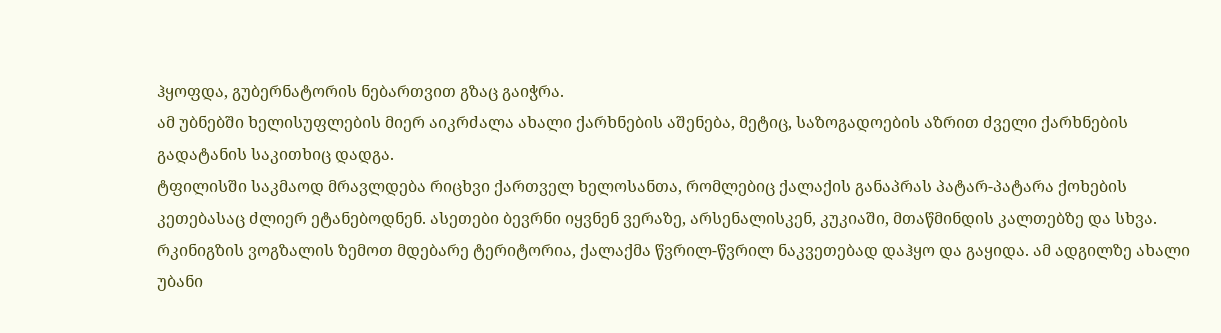ჰყოფდა, გუბერნატორის ნებართვით გზაც გაიჭრა.
ამ უბნებში ხელისუფლების მიერ აიკრძალა ახალი ქარხნების აშენება, მეტიც, საზოგადოების აზრით ძველი ქარხნების გადატანის საკითხიც დადგა.
ტფილისში საკმაოდ მრავლდება რიცხვი ქართველ ხელოსანთა, რომლებიც ქალაქის განაპრას პატარ-პატარა ქოხების კეთებასაც ძლიერ ეტანებოდნენ. ასეთები ბევრნი იყვნენ ვერაზე, არსენალისკენ, კუკიაში, მთაწმინდის კალთებზე და სხვა. რკინიგზის ვოგზალის ზემოთ მდებარე ტერიტორია, ქალაქმა წვრილ-წვრილ ნაკვეთებად დაჰყო და გაყიდა. ამ ადგილზე ახალი უბანი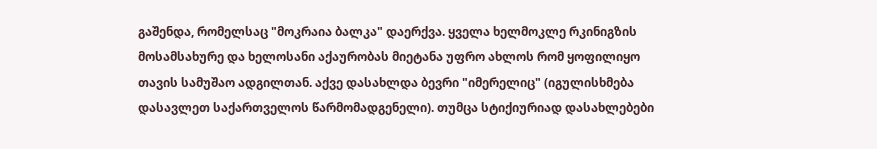გაშენდა, რომელსაც "მოკრაია ბალკა" დაერქვა. ყველა ხელმოკლე რკინიგზის მოსამსახურე და ხელოსანი აქაურობას მიეტანა უფრო ახლოს რომ ყოფილიყო თავის სამუშაო ადგილთან. აქვე დასახლდა ბევრი "იმერელიც" (იგულისხმება დასავლეთ საქართველოს წარმომადგენელი). თუმცა სტიქიურიად დასახლებები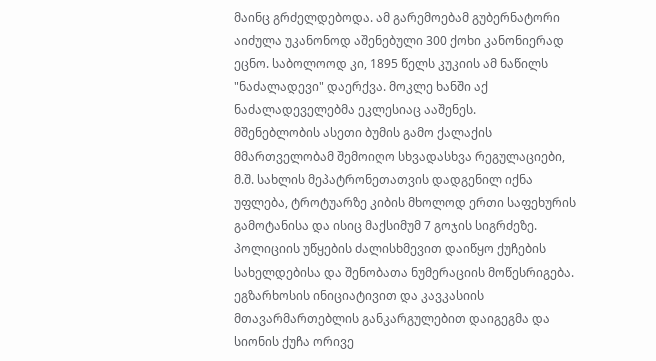მაინც გრძელდებოდა. ამ გარემოებამ გუბერნატორი აიძულა უკანონოდ აშენებული 300 ქოხი კანონიერად ეცნო. საბოლოოდ კი, 1895 წელს კუკიის ამ ნაწილს "ნაძალადევი" დაერქვა. მოკლე ხანში აქ ნაძალადეველებმა ეკლესიაც ააშენეს.
მშენებლობის ასეთი ბუმის გამო ქალაქის მმართველობამ შემოიღო სხვადასხვა რეგულაციები, მ.შ. სახლის მეპატრონეთათვის დადგენილ იქნა უფლება, ტროტუარზე კიბის მხოლოდ ერთი საფეხურის გამოტანისა და ისიც მაქსიმუმ 7 გოჯის სიგრძეზე. პოლიციის უწყების ძალისხმევით დაიწყო ქუჩების სახელდებისა და შენობათა ნუმერაციის მოწესრიგება.
ეგზარხოსის ინიციატივით და კავკასიის მთავარმართებლის განკარგულებით დაიგეგმა და სიონის ქუჩა ორივე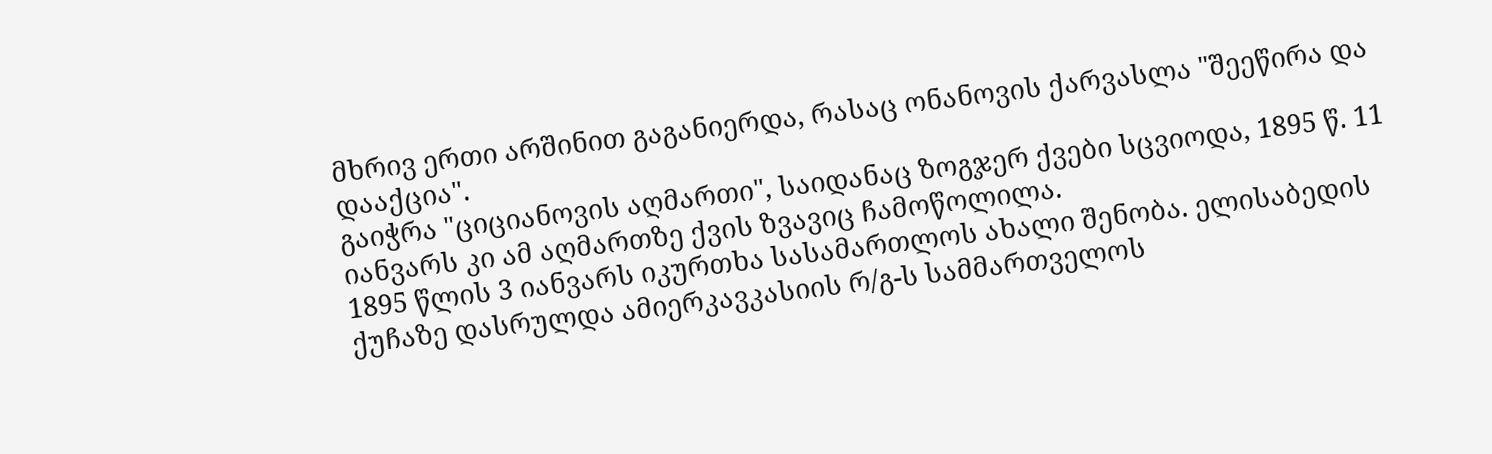მხრივ ერთი არშინით გაგანიერდა, რასაც ონანოვის ქარვასლა "შეეწირა და დააქცია".
გაიჭრა "ციციანოვის აღმართი", საიდანაც ზოგჯერ ქვები სცვიოდა, 1895 წ. 11 იანვარს კი ამ აღმართზე ქვის ზვავიც ჩამოწოლილა.
1895 წლის 3 იანვარს იკურთხა სასამართლოს ახალი შენობა. ელისაბედის ქუჩაზე დასრულდა ამიერკავკასიის რ/გ-ს სამმართველოს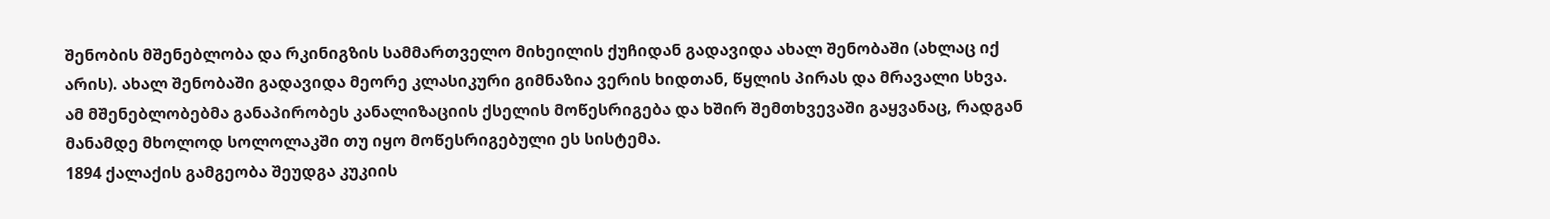შენობის მშენებლობა და რკინიგზის სამმართველო მიხეილის ქუჩიდან გადავიდა ახალ შენობაში (ახლაც იქ არის). ახალ შენობაში გადავიდა მეორე კლასიკური გიმნაზია ვერის ხიდთან, წყლის პირას და მრავალი სხვა.
ამ მშენებლობებმა განაპირობეს კანალიზაციის ქსელის მოწესრიგება და ხშირ შემთხვევაში გაყვანაც, რადგან მანამდე მხოლოდ სოლოლაკში თუ იყო მოწესრიგებული ეს სისტემა.
1894 ქალაქის გამგეობა შეუდგა კუკიის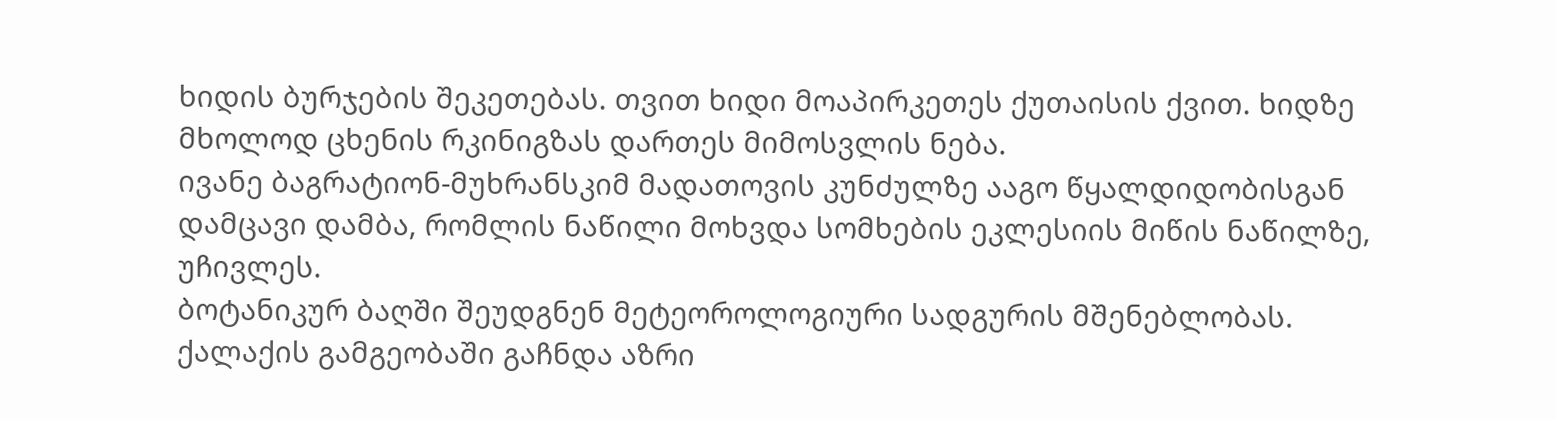ხიდის ბურჯების შეკეთებას. თვით ხიდი მოაპირკეთეს ქუთაისის ქვით. ხიდზე მხოლოდ ცხენის რკინიგზას დართეს მიმოსვლის ნება.
ივანე ბაგრატიონ-მუხრანსკიმ მადათოვის კუნძულზე ააგო წყალდიდობისგან დამცავი დამბა, რომლის ნაწილი მოხვდა სომხების ეკლესიის მიწის ნაწილზე, უჩივლეს.
ბოტანიკურ ბაღში შეუდგნენ მეტეოროლოგიური სადგურის მშენებლობას.
ქალაქის გამგეობაში გაჩნდა აზრი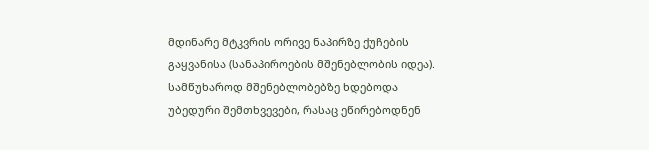მდინარე მტკვრის ორივე ნაპირზე ქუჩების გაყვანისა (სანაპიროების მშენებლობის იდეა).
სამწუხაროდ მშენებლობებზე ხდებოდა უბედური შემთხვევები, რასაც ეწირებოდნენ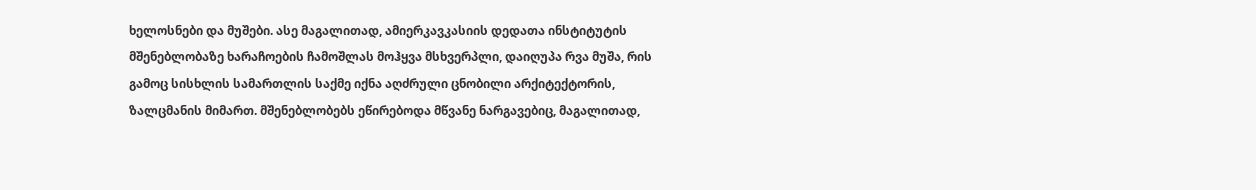ხელოსნები და მუშები. ასე მაგალითად, ამიერკავკასიის დედათა ინსტიტუტის მშენებლობაზე ხარაჩოების ჩამოშლას მოჰყვა მსხვერპლი, დაიღუპა რვა მუშა, რის გამოც სისხლის სამართლის საქმე იქნა აღძრული ცნობილი არქიტექტორის, ზალცმანის მიმართ. მშენებლობებს ეწირებოდა მწვანე ნარგავებიც, მაგალითად,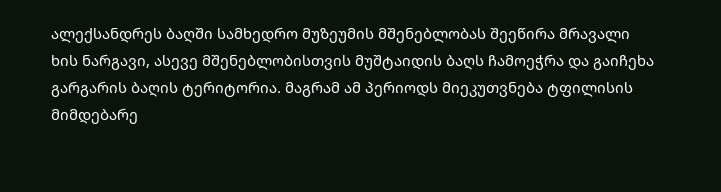ალექსანდრეს ბაღში სამხედრო მუზეუმის მშენებლობას შეეწირა მრავალი ხის ნარგავი, ასევე მშენებლობისთვის მუშტაიდის ბაღს ჩამოეჭრა და გაიჩეხა გარგარის ბაღის ტერიტორია. მაგრამ ამ პერიოდს მიეკუთვნება ტფილისის მიმდებარე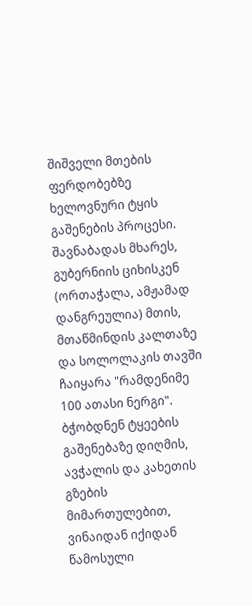შიშველი მთების ფერდობებზე ხელოვნური ტყის გაშენების პროცესი. შავნაბადას მხარეს, გუბერნიის ციხისკენ (ორთაჭალა, ამჟამად დანგრეულია) მთის, მთაწმინდის კალთაზე და სოლოლაკის თავში ჩაიყარა "რამდენიმე 100 ათასი ნერგი". ბჭობდნენ ტყეების გაშენებაზე დიღმის, ავჭალის და კახეთის გზების მიმართულებით, ვინაიდან იქიდან წამოსული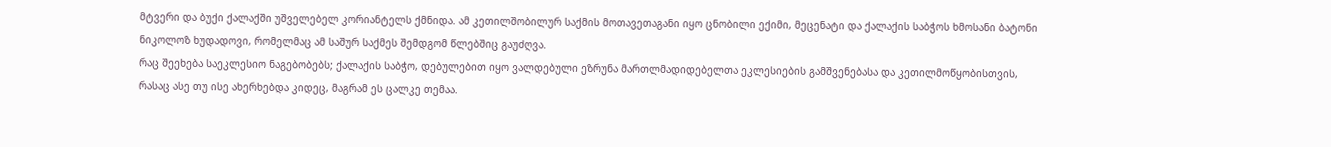მტვერი და ბუქი ქალაქში უშველებელ კორიანტელს ქმნიდა. ამ კეთილშობილურ საქმის მოთავეთაგანი იყო ცნობილი ექიმი, მეცენატი და ქალაქის საბჭოს ხმოსანი ბატონი ნიკოლოზ ხუდადოვი, რომელმაც ამ საშურ საქმეს შემდგომ წლებშიც გაუძღვა.
რაც შეეხება საეკლესიო ნაგებობებს; ქალაქის საბჭო, დებულებით იყო ვალდებული ეზრუნა მართლმადიდებელთა ეკლესიების გამშვენებასა და კეთილმოწყობისთვის, რასაც ასე თუ ისე ახერხებდა კიდეც, მაგრამ ეს ცალკე თემაა.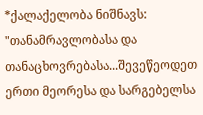*ქალაქელობა ნიშნავს: "თანამრავლობასა და თანაცხოვრებასა...შევეწეოდეთ ერთი მეორესა და სარგებელსა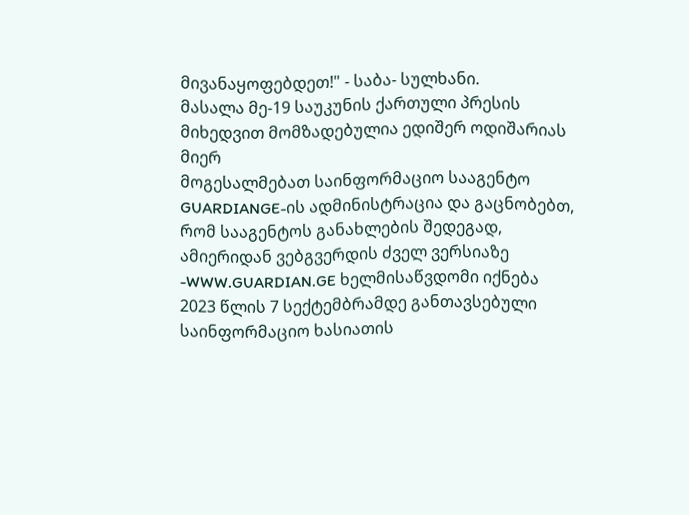მივანაყოფებდეთ!" - საბა- სულხანი.
მასალა მე-19 საუკუნის ქართული პრესის მიხედვით მომზადებულია ედიშერ ოდიშარიას მიერ
მოგესალმებათ საინფორმაციო სააგენტო GUARDIANGE-ის ადმინისტრაცია და გაცნობებთ, რომ სააგენტოს განახლების შედეგად, ამიერიდან ვებგვერდის ძველ ვერსიაზე -WWW.GUARDIAN.GE ხელმისაწვდომი იქნება 2023 წლის 7 სექტემბრამდე განთავსებული საინფორმაციო ხასიათის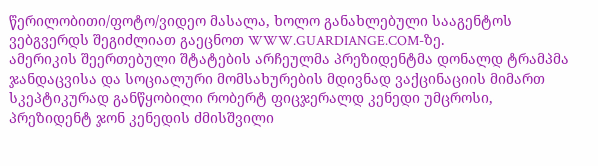წერილობითი/ფოტო/ვიდეო მასალა, ხოლო განახლებული სააგენტოს ვებგვერდს შეგიძლიათ გაეცნოთ WWW.GUARDIANGE.COM-ზე.
ამერიკის შეერთებული შტატების არჩეულმა პრეზიდენტმა დონალდ ტრამპმა ჯანდაცვისა და სოციალური მომსახურების მდივნად ვაქცინაციის მიმართ სკეპტიკურად განწყობილი რობერტ ფიცჯერალდ კენედი უმცროსი, პრეზიდენტ ჯონ კენედის ძმისშვილი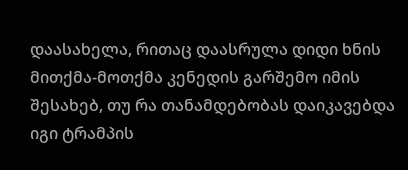დაასახელა, რითაც დაასრულა დიდი ხნის მითქმა-მოთქმა კენედის გარშემო იმის შესახებ, თუ რა თანამდებობას დაიკავებდა იგი ტრამპის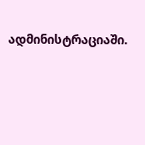ადმინისტრაციაში.